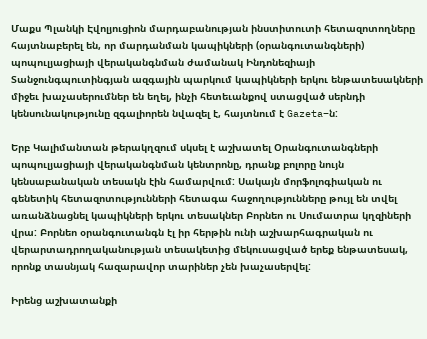Մաքս Պլանկի Էվոլյուցիոն մարդաբանության ինստիտուտի հետազոտողները հայտնաբերել են, որ մարդանման կապիկների (օրանգուտանգների) պոպուլյացիայի վերականգնման ժամանակ Ինդոնեզիայի Տանջունգպուտինգյան ազգային պարկում կապիկների երկու ենթատեսակների միջեւ խաչասերումներ են եղել, ինչի հետեւանքով ստացված սերնդի կենսունակությունը զգալիորեն նվազել է, հայտնում է Gazeta–ն:

Երբ Կալիմանտան թերակղզում սկսել է աշխատել Օրանգուտանգների պոպուլյացիայի վերականգնման կենտրոնը, դրանք բոլորը նույն կենսաբանական տեսակն էին համարվում: Սակայն մորֆոլոգիական ու գենետիկ հետազոտությունների հետագա հաջողությունները թույլ են տվել առանձնացնել կապիկների երկու տեսակներ Բորնեո ու Սումատրա կղզիների վրա: Բորնեո օրանգուտանգն էլ իր հերթին ունի աշխարհագրական ու վերարտադրողականության տեսակետից մեկուսացված երեք ենթատեսակ, որոնք տասնյակ հազարավոր տարիներ չեն խաչասերվել:

Իրենց աշխատանքի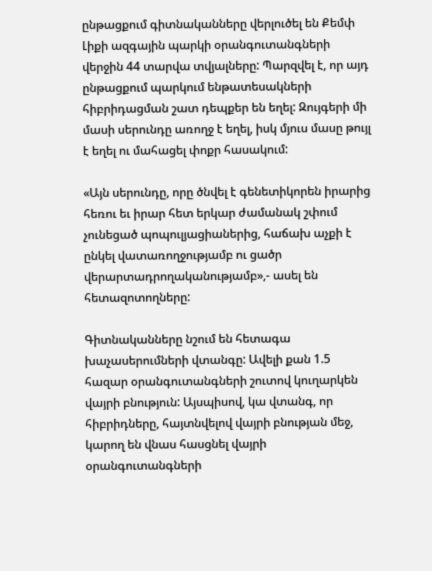ընթացքում գիտնականները վերլուծել են Քեմփ Լիքի ազգային պարկի օրանգուտանգների վերջին 44 տարվա տվյալները: Պարզվել է, որ այդ ընթացքում պարկում ենթատեսակների հիբրիդացման շատ դեպքեր են եղել: Զույգերի մի մասի սերունդը առողջ է եղել, իսկ մյուս մասը թույլ է եղել ու մահացել փոքր հասակում:

«Այն սերունդը, որը ծնվել է գենետիկորեն իրարից հեռու եւ իրար հետ երկար ժամանակ շփում չունեցած պոպուլյացիաներից, հաճախ աչքի է ընկել վատառողջությամբ ու ցածր վերարտադրողականությամբ»,- ասել են հետազոտողները:

Գիտնականները նշում են հետագա խաչասերումների վտանգը: Ավելի քան 1.5 հազար օրանգուտանգների շուտով կուղարկեն վայրի բնություն: Այսպիսով, կա վտանգ, որ հիբրիդները, հայտնվելով վայրի բնության մեջ, կարող են վնաս հասցնել վայրի օրանգուտանգների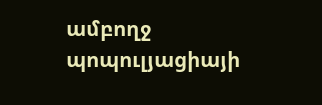ամբողջ պոպուլյացիայի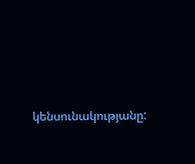կենսունակությանը: